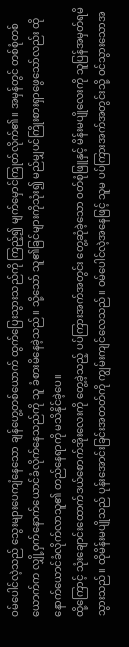ဝမ်ပေါင်လဲ့သည် သွေးများပေကျံနေသော ချန်ဟွေ့တစ်ယောက် ထွက်ပြေးသွားသည်ကို ကြည့်၍ မျက်မှောင်ကြုတ်လိုက်၏။ အမှန်တွင် တစ်စုံတစ်ယောက်က လျှို့ဝှက်နောက်ယောင်ခံလိုက်နေသည်ကို သူ ခံစားမိနေခဲ့သည်။ သို့သော် သူ၏ခြင်များကိုသုံး၍ မည်မျှပင်ကြိုးစားရှာဖွေသော်လည်း ထိုနောက်ယောင်ခံလိုက်လာသူ၏ တည်နေရာကို မသိနိုင်ခဲ့ပေ။
ထို့ကြောင့် သုံးချောင်းထောက်ဒယ်စောက်အိုးလေးကို တွေ့ခဲ့သည့် ပပ်ကြားအက်အတွင်း တွေ့ဆုံခဲ့သော ဝတ်စုံဖြူနှင့် မိန်းမပျိုလေးကို သူပြန်အမှတ်ရမိသွားသည်။ ထိုမိန်းမပျိုသည် ပုန်းအောင်းခြင်းအတတ်ကို ကျွမ်းကျင်လေသည်။ ဝမ်ပေါင်လဲ့အနေဖြင့် သူမ ပပ်ကြားအက်အတွင်းသို့ ဝင်သွားသောအ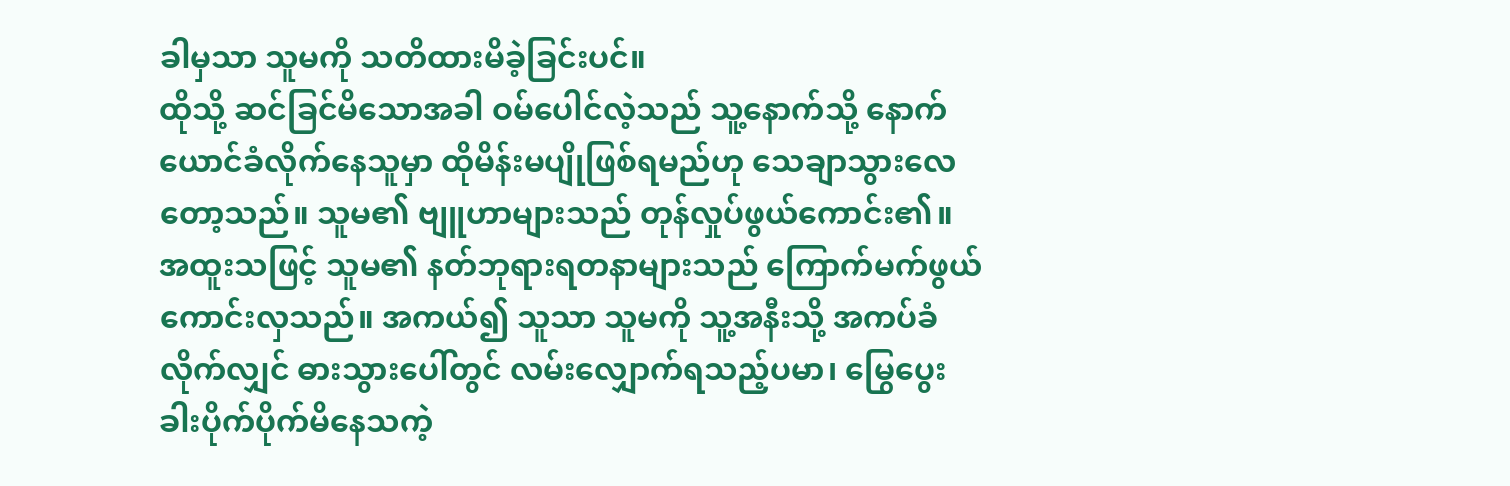ခါမှသာ သူမကို သတိထားမိခဲ့ခြင်းပင်။
ထိုသို့ ဆင်ခြင်မိသောအခါ ဝမ်ပေါင်လဲ့သည် သူ့နောက်သို့ နောက်ယောင်ခံလိုက်နေသူမှာ ထိုမိန်းမပျိုဖြစ်ရမည်ဟု သေချာသွားလေတော့သည်။ သူမ၏ ဗျူဟာများသည် တုန်လှုပ်ဖွယ်ကောင်း၏။ အထူးသဖြင့် သူမ၏ နတ်ဘုရားရတနာများသည် ကြောက်မက်ဖွယ်ကောင်းလှသည်။ အကယ်၍ သူသာ သူမကို သူ့အနီးသို့ အကပ်ခံလိုက်လျှင် ဓားသွားပေါ်တွင် လမ်းလျှောက်ရသည့်ပမာ၊ မြွေပွေးခါးပိုက်ပိုက်မိနေသကဲ့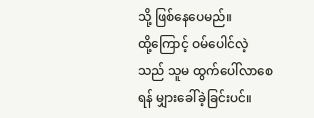သို့ ဖြစ်နေပေမည်။
ထို့ကြောင့် ဝမ်ပေါင်လဲ့သည် သူမ ထွက်ပေါ်လာစေရန် မျှားခေါ်ခဲ့ခြင်းပင်။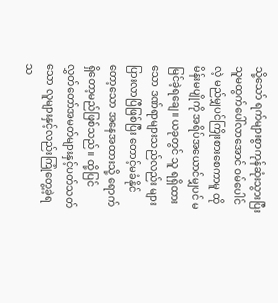သို့သော် ရက်များစွာကုန်ဆုံးသွားပြီး သူမထွက်ပေါ်လာအောင် ဝမ်ပေါင်လဲ့ မည်မျှပင်ကြိုးစားစေကာမူ ထိုမိန်းမပျိုကို အရိပ်အယောင်မျှပင် မမြင်ခဲ့ရချေ။ ယခုတွင် သူ ရရှိထားသော ဒဏ်ရာများသည်လည်း များပြားလာပြီဖြစ်ပြီး တောင့်မခံနိုင်တော့သော အနေအထားသို့ ရောက်ရှိတော့မည်ဖြစ်သည်။ ထို့ပြင် လွှတ်တော်အမတ်များနှင့်ပတ်သတ်သော လူများနှင့်လည်းကြုံတွေ့ခဲ့ရသ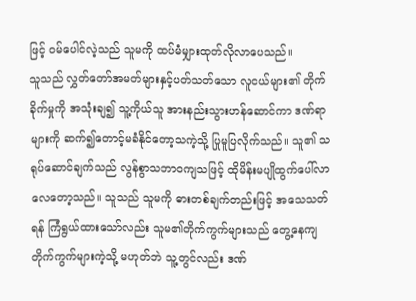ဖြင့် ဝမ်ပေါင်လဲ့သည် သူမကို ထပ်မံမျှားထုတ်လိုလာပေသည်။
သူသည် လွှတ်တော်အမတ်များနှင့်ပတ်သတ်သော လူငယ်များ၏ တိုက်ခိုက်မှုကို အသုံးချ၍ သူ့ကိုယ်သူ အားနည်းသွားဟန်ဆောင်ကာ ဒဏ်ရာများကို ဆက်၍တောင့်မခံနိုင်တော့သကဲ့သို့ ပြုမူပြလိုက်သည်။ သူ၏ သရုပ်ဆောင်ချက်သည် လွန်စွာသဘာဝကျသဖြင့် ထိုမိန်းမပျိုထွက်ပေါ်လာလေတော့သည်။ သူသည် သူမကို ဓားတစ်ချက်တည်းဖြင့် အသေသတ်ရန် ကြံရွယ်ထားသော်လည်း သူမ၏တိုက်ကွက်များသည် တွေ့နေကျတိုက်ကွက်များကဲ့သို့ မဟုတ်ဘဲ သူ့တွင်လည်း ဒဏ်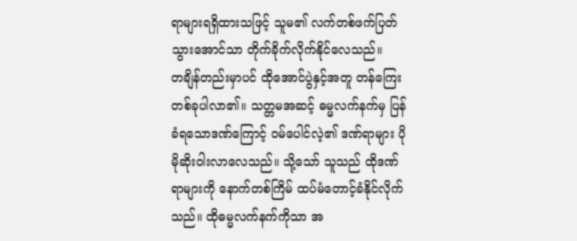ရာများရရှိထားသဖြင့် သူမ၏ လက်တစ်ဖက်ပြတ်သွားအောင်သာ တိုက်ခိုက်လိုက်နိုင်လေသည်။
တချိန်တည်းမှာပင် ထိုအောင်ပွဲနှင့်အတူ တန်ကြေးတစ်ခုပါလာ၏။ သတ္တမအဆင့် ဓမ္မလက်နက်မှ ပြန်ခံရသောဒဏ်ကြောင့် ဝမ်ပေါင်လဲ့၏ ဒဏ်ရာများ ပိုမိုဆိုးဝါးလာလေသည်။ သို့သော် သူသည် ထိုဒဏ်ရာများကို နောက်တစ်ကြိမ် ထပ်မံတောင့်ခံနိုင်လိုက်သည်။ ထိုဓမ္မလက်နက်ကိုသာ အ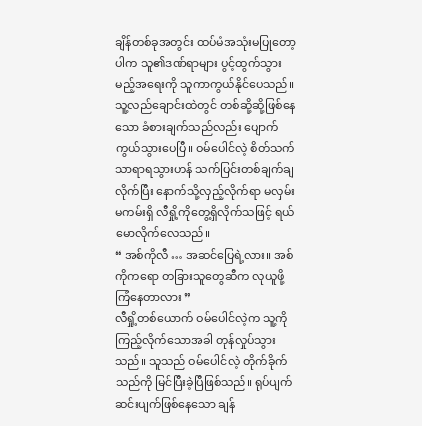ချိန်တစ်ခုအတွင်း ထပ်မံအသုံးမပြုတော့ပါက သူ၏ဒဏ်ရာများ ပွင့်ထွက်သွားမည့်အရေးကို သူကာကွယ်နိုင်ပေသည်။
သူ့လည်ချောင်းထဲတွင် တစ်ဆို့ဆို့ဖြစ်နေသော ခံစားချက်သည်လည်း ပျောက်ကွယ်သွားပေပြီ။ ဝမ်ပေါင်လဲ့ စိတ်သက်သာရာရသွားဟန် သက်ပြင်းတစ်ချက်ချလိုက်ပြီး နောက်သို့လှည့်လိုက်ရာ မလှမ်းမကမ်းရှိ လီရှို့ကိုတွေ့ရှိလိုက်သဖြင့် ရယ်မောလိုက်လေသည်။
“ အစ်ကိုလီ … အဆင်ပြေရဲ့လား။ အစ်ကိုကရော တခြားသူတွေဆီက လုယူဖို့ ကြံနေတာလား ”
လီရှို့တစ်ယောက် ဝမ်ပေါင်လဲ့က သူ့ကိုကြည့်လိုက်သောအခါ တုန်လှုပ်သွားသည်။ သူသည် ဝမ်ပေါင်လဲ့ တိုက်ခိုက်သည်ကို မြင်ပြီးခဲ့ပြီဖြစ်သည်။ ရုပ်ပျက်ဆင်းပျက်ဖြစ်နေသော ချန်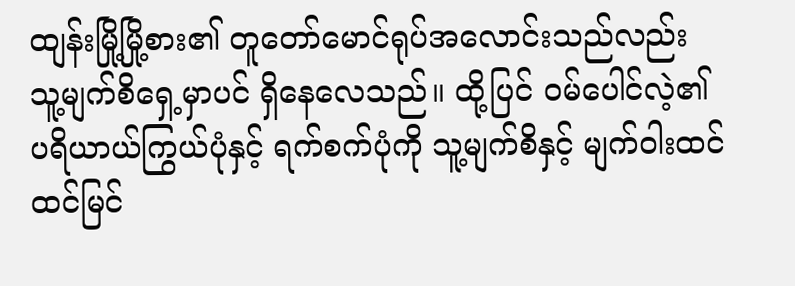ထျန်းမြို့မြို့စား၏ တူတော်မောင်ရုပ်အလောင်းသည်လည်း သူ့မျက်စိရှေ့မှာပင် ရှိနေလေသည်။ ထို့ပြင် ဝမ်ပေါင်လဲ့၏ ပရိယာယ်ကြွယ်ပုံနှင့် ရက်စက်ပုံကို သူ့မျက်စိနှင့် မျက်ဝါးထင်ထင်မြင်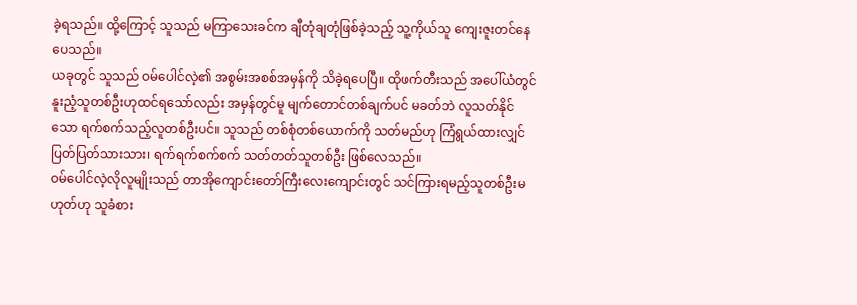ခဲ့ရသည်။ ထို့ကြောင့် သူသည် မကြာသေးခင်က ချီတုံချတုံဖြစ်ခဲ့သည့် သူ့ကိုယ်သူ ကျေးဇူးတင်နေပေသည်။
ယခုတွင် သူသည် ဝမ်ပေါင်လဲ့၏ အစွမ်းအစစ်အမှန်ကို သိခဲ့ရပေပြီ။ ထိုဖက်တီးသည် အပေါ်ယံတွင် နူးညံ့သူတစ်ဦးဟုထင်ရသော်လည်း အမှန်တွင်မူ မျက်တောင်တစ်ချက်ပင် မခတ်ဘဲ လူသတ်နိုင်သော ရက်စက်သည့်လူတစ်ဦးပင်။ သူသည် တစ်စုံတစ်ယောက်ကို သတ်မည်ဟု ကြံရွယ်ထားလျှင် ပြတ်ပြတ်သားသား၊ ရက်ရက်စက်စက် သတ်တတ်သူတစ်ဦး ဖြစ်လေသည်။
ဝမ်ပေါင်လဲ့လိုလူမျိုးသည် တာအိုကျောင်းတော်ကြီးလေးကျောင်းတွင် သင်ကြားရမည့်သူတစ်ဦးမဟုတ်ဟု သူခံစား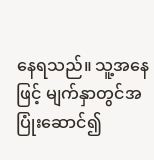နေရသည်။ သူ့အနေဖြင့် မျက်နှာတွင်အပြုံးဆောင်၍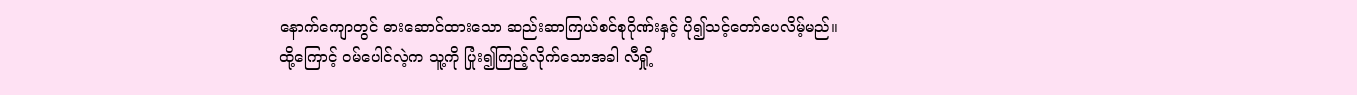နောက်ကျောတွင် ဓားဆောင်ထားသော ဆည်းဆာကြယ်စင်စုဂိုဏ်းနှင့် ပို၍သင့်တော်ပေလိမ့်မည်။
ထို့ကြောင့် ဝမ်ပေါင်လဲ့က သူ့ကို ပြုံး၍ကြည့်လိုက်သောအခါ လီရှို့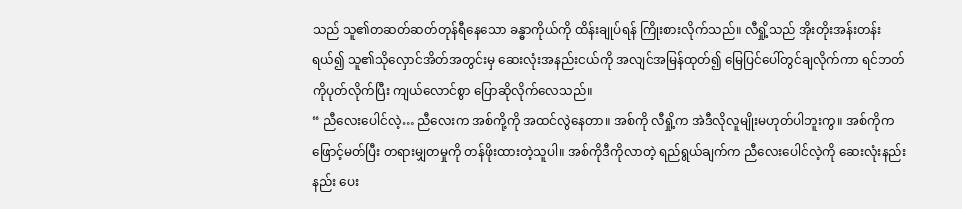သည် သူ၏တဆတ်ဆတ်တုန်ရီနေသော ခန္ဓာကိုယ်ကို ထိန်းချုပ်ရန် ကြိုးစားလိုက်သည်။ လီရှို့သည် အိုးတိုးအန်းတန်းရယ်၍ သူ၏သိုလှောင်အိတ်အတွင်းမှ ဆေးလုံးအနည်းငယ်ကို အလျင်အမြန်ထုတ်၍ မြေပြင်ပေါ်တွင်ချလိုက်ကာ ရင်ဘတ်ကိုပုတ်လိုက်ပြီး ကျယ်လောင်စွာ ပြောဆိုလိုက်လေသည်။
“ ညီလေးပေါင်လဲ့… ညီလေးက အစ်ကို့ကို အထင်လွဲနေတာ။ အစ်ကို လီရှို့က အဲဒီလိုလူမျိုးမဟုတ်ပါဘူးကွ။ အစ်ကိုက ဖြောင့်မတ်ပြီး တရားမျှတမှုကို တန်ဖိုးထားတဲ့သူပါ။ အစ်ကိုဒီကိုလာတဲ့ ရည်ရွယ်ချက်က ညီလေးပေါင်လဲ့ကို ဆေးလုံးနည်းနည်း ပေး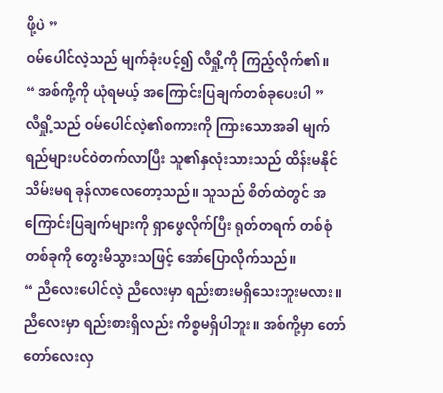ဖို့ပဲ ”
ဝမ်ပေါင်လဲ့သည် မျက်ခုံးပင့်၍ လီရှို့ကို ကြည့်လိုက်၏။
“ အစ်ကို့ကို ယုံရမယ့် အကြောင်းပြချက်တစ်ခုပေးပါ ”
လီရှို့သည် ဝမ်ပေါင်လဲ့၏စကားကို ကြားသောအခါ မျက်ရည်များပင်ဝဲတက်လာပြီး သူ၏နှလုံးသားသည် ထိန်းမနိုင်သိမ်းမရ ခုန်လာလေတော့သည်။ သူသည် စိတ်ထဲတွင် အကြောင်းပြချက်များကို ရှာဖွေလိုက်ပြီး ရုတ်တရက် တစ်စုံတစ်ခုကို တွေးမိသွားသဖြင့် အော်ပြောလိုက်သည်။
“ ညီလေးပေါင်လဲ့ ညီလေးမှာ ရည်းစားမရှိသေးဘူးမလား။ ညီလေးမှာ ရည်းစားရှိလည်း ကိစ္စမရှိပါဘူး။ အစ်ကို့မှာ တော်တော်လေးလှ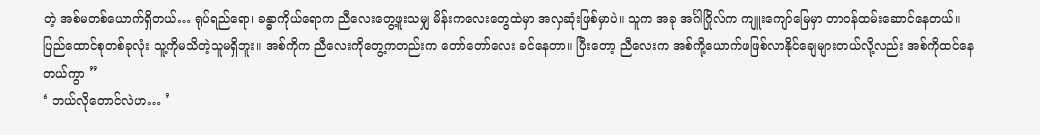တဲ့ အစ်မတစ်ယောက်ရှိတယ်… ရုပ်ရည်ရော၊ ခန္ဓာကိုယ်ရောက ညီလေးတွေ့ဖူးသမျှ မိန်းကလေးတွေထဲမှာ အလှဆုံးဖြစ်မှာပဲ။ သူက အခု အင်္ဂါဂြိုလ်က ကျူးကျော်မြေမှာ တာဝန်ထမ်းဆောင်နေတယ်။ ပြည်ထောင်စုတစ်ခုလုံး သူ့ကိုမသိတဲ့သူမရှိဘူး။ အစ်ကိုက ညီလေးကိုတွေ့ကတည်းက တော်တော်လေး ခင်နေတာ။ ပြီးတော့ ညီလေးက အစ်ကို့ယောက်ဖဖြစ်လာနိုင်ချေများတယ်လို့လည်း အစ်ကိုထင်နေတယ်ကွာ ”
‘ ဘယ်လိုတောင်လဲဟ… ’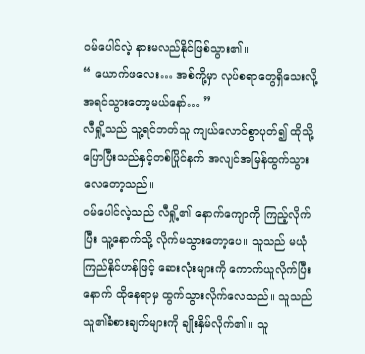ဝမ်ပေါင်လဲ့ နားမလည်နိုင်ဖြစ်သွား၏။
“ ယောက်ဖလေး… အစ်ကို့မှာ လုပ်စရာတွေရှိသေးလို့ အရင်သွားတော့မယ်နော်… ”
လီရှို့သည် သူ့ရင်ဘတ်သူ ကျယ်လောင်စွာပုတ်၍ ထိုသို့ပြောပြီးသည်နှင့်တစ်ပြိုင်နက် အလျင်အမြန်ထွက်သွားလေတော့သည်။
ဝမ်ပေါင်လဲ့သည် လီရှို့၏ နောက်ကျောကို ကြည့်လိုက်ပြီး သူ့နောက်သို့ လိုက်မသွားတော့ပေ။ သူသည် မယုံကြည်နိုင်ဟန်ဖြင့် ဆေးလုံးများကို ကောက်ယူလိုက်ပြီးနောက် ထိုနေရာမှ ထွက်သွားလိုက်လေသည်။ သူသည် သူ၏ခံစားချက်များကို ချိုးနှိမ်လိုက်၏။ သူ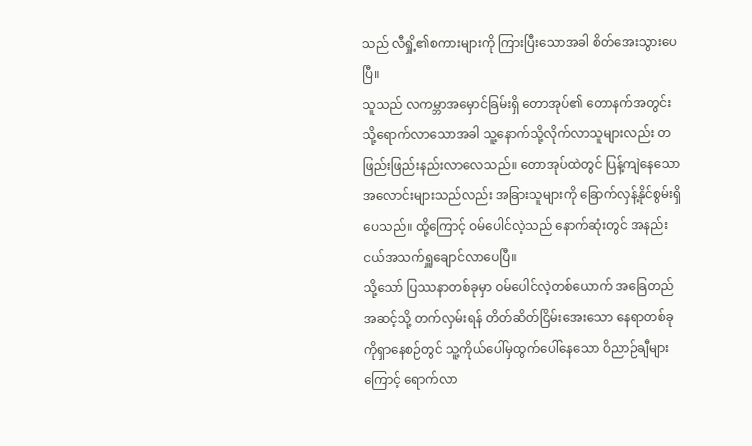သည် လီရှို့၏စကားများကို ကြားပြီးသောအခါ စိတ်အေးသွားပေပြီ။
သူသည် လကမ္ဘာအမှောင်ခြမ်းရှိ တောအုပ်၏ တောနက်အတွင်းသို့ရောက်လာသောအခါ သူ့နောက်သို့လိုက်လာသူများလည်း တဖြည်းဖြည်းနည်းလာလေသည်။ တောအုပ်ထဲတွင် ပြန့်ကျဲနေသော အလောင်းများသည်လည်း အခြားသူများကို ခြောက်လှန့်နိုင်စွမ်းရှိပေသည်။ ထို့ကြောင့် ဝမ်ပေါင်လဲ့သည် နောက်ဆုံးတွင် အနည်းငယ်အသက်ရှူချောင်လာပေပြီ။
သို့သော် ပြဿနာတစ်ခုမှာ ဝမ်ပေါင်လဲ့တစ်ယောက် အခြေတည်အဆင့်သို့ တက်လှမ်းရန် တိတ်ဆိတ်ငြိမ်းအေးသော နေရာတစ်ခုကိုရှာနေစဉ်တွင် သူ့ကိုယ်ပေါ်မှထွက်ပေါ်နေသော ဝိညာဉ်ချီများကြောင့် ရောက်လာ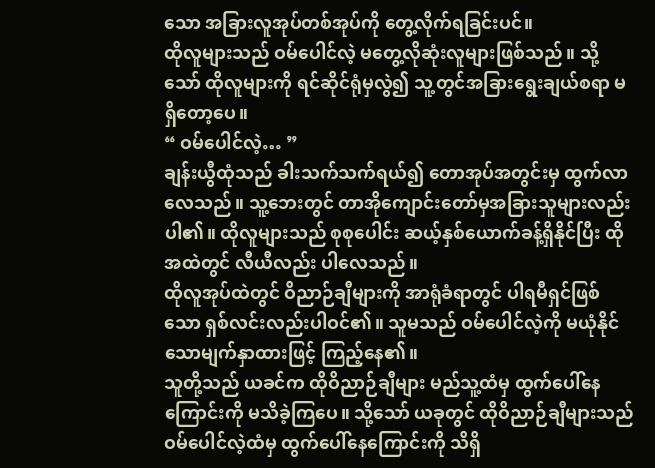သော အခြားလူအုပ်တစ်အုပ်ကို တွေ့လိုက်ရခြင်းပင်။
ထိုလူများသည် ဝမ်ပေါင်လဲ့ မတွေ့လိုဆုံးလူများဖြစ်သည်။ သို့သော် ထိုလူများကို ရင်ဆိုင်ရုံမှလွဲ၍ သူ့တွင်အခြားရွေးချယ်စရာ မရှိတော့ပေ။
“ ဝမ်ပေါင်လဲ့… ”
ချန်းယွီထုံသည် ခါးသက်သက်ရယ်၍ တောအုပ်အတွင်းမှ ထွက်လာလေသည်။ သူ့ဘေးတွင် တာအိုကျောင်းတော်မှအခြားသူများလည်းပါ၏။ ထိုလူများသည် စုစုပေါင်း ဆယ့်နှစ်ယောက်ခန့်ရှိနိုင်ပြီး ထိုအထဲတွင် လီယီလည်း ပါလေသည်။
ထိုလူအုပ်ထဲတွင် ဝိညာဉ်ချီများကို အာရုံခံရာတွင် ပါရမီရှင်ဖြစ်သော ရှစ်လင်းလည်းပါဝင်၏။ သူမသည် ဝမ်ပေါင်လဲ့ကို မယုံနိုင်သောမျက်နှာထားဖြင့် ကြည့်နေ၏။
သူတို့သည် ယခင်က ထိုဝိညာဉ်ချီများ မည်သူ့ထံမှ ထွက်ပေါ်နေကြောင်းကို မသိခဲ့ကြပေ။ သို့သော် ယခုတွင် ထိုဝိညာဉ်ချီများသည် ဝမ်ပေါင်လဲ့ထံမှ ထွက်ပေါ်နေကြောင်းကို သိရှိ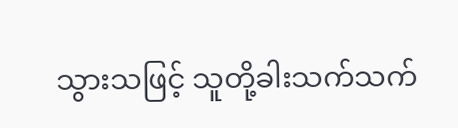သွားသဖြင့် သူတို့ခါးသက်သက်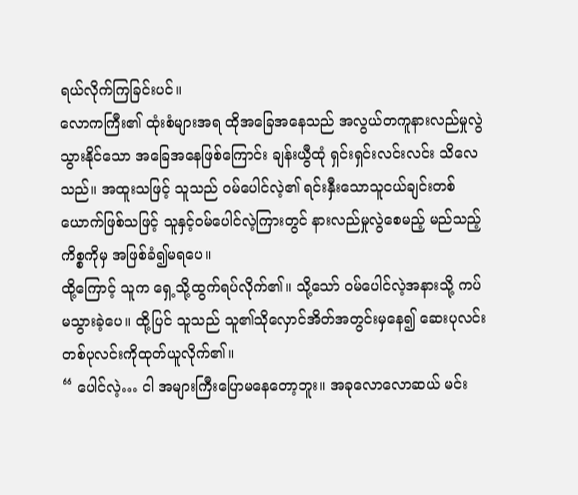ရယ်လိုက်ကြခြင်းပင်။
လောကကြီး၏ ထုံးစံများအရ ထိုအခြေအနေသည် အလွယ်တကူနားလည်မှုလွဲသွားနိုင်သော အခြေအနေဖြစ်ကြောင်း ချန်းယွီထုံ ရှင်းရှင်းလင်းလင်း သိလေသည်။ အထူးသဖြင့် သူသည် ဝမ်ပေါင်လဲ့၏ ရင်းနှီးသောသူငယ်ချင်းတစ်ယောက်ဖြစ်သဖြင့် သူနှင့်ဝမ်ပေါင်လဲ့ကြားတွင် နားလည်မှုလွဲစေမည့် မည်သည့်ကိစ္စကိုမှ အဖြစ်ခံ၍မရပေ။
ထို့ကြောင့် သူက ရှေ့သို့ထွက်ရပ်လိုက်၏။ သို့သော် ဝမ်ပေါင်လဲ့အနားသို့ ကပ်မသွားခဲ့ပေ။ ထို့ပြင် သူသည် သူ၏သိုလှောင်အိတ်အတွင်းမှနေ၍ ဆေးပုလင်းတစ်ပုလင်းကိုထုတ်ယူလိုက်၏။
“ ပေါင်လဲ့… ငါ အများကြီးပြောမနေတော့ဘူး။ အခုလောလောဆယ် မင်း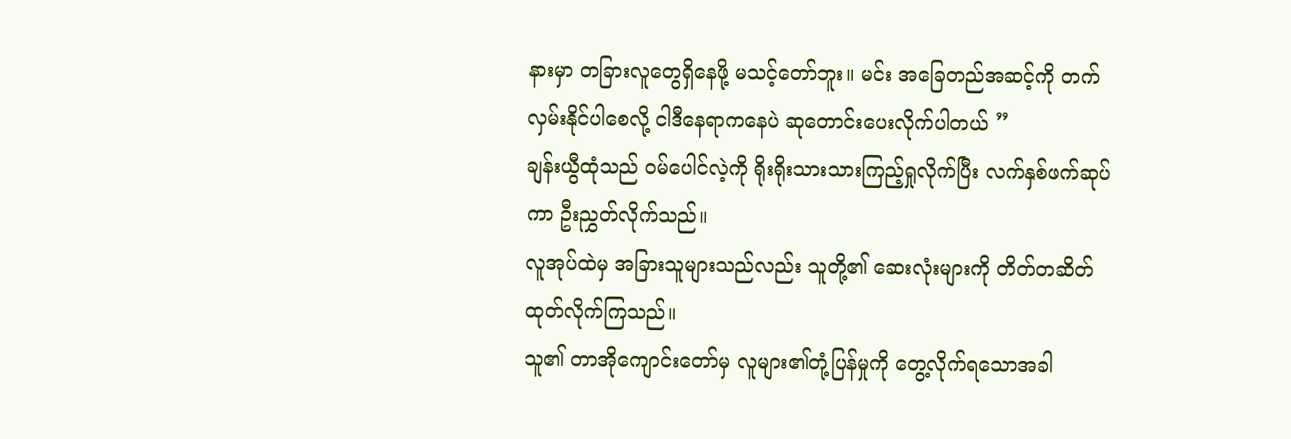နားမှာ တခြားလူတွေရှိနေဖို့ မသင့်တော်ဘူး။ မင်း အခြေတည်အဆင့်ကို တက်လှမ်းနိုင်ပါစေလို့ ငါဒီနေရာကနေပဲ ဆုတောင်းပေးလိုက်ပါတယ် ”
ချန်းယွီထုံသည် ဝမ်ပေါင်လဲ့ကို ရိုးရိုးသားသားကြည့်ရှုလိုက်ပြီး လက်နှစ်ဖက်ဆုပ်ကာ ဦးညွှတ်လိုက်သည်။
လူအုပ်ထဲမှ အခြားသူများသည်လည်း သူတို့၏ ဆေးလုံးများကို တိတ်တဆိတ်ထုတ်လိုက်ကြသည်။
သူ၏ တာအိုကျောင်းတော်မှ လူများ၏တုံ့ပြန်မှုကို တွေ့လိုက်ရသောအခါ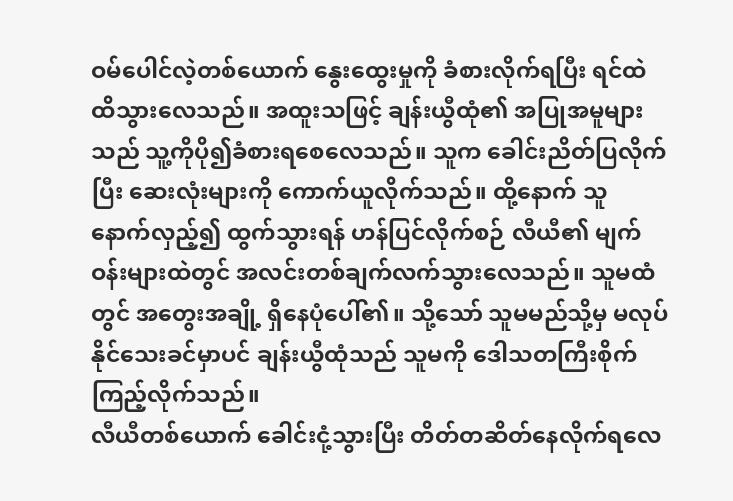ဝမ်ပေါင်လဲ့တစ်ယောက် နွေးထွေးမှုကို ခံစားလိုက်ရပြီး ရင်ထဲထိသွားလေသည်။ အထူးသဖြင့် ချန်းယွီထုံ၏ အပြုအမူများသည် သူ့ကိုပို၍ခံစားရစေလေသည်။ သူက ခေါင်းညိတ်ပြလိုက်ပြီး ဆေးလုံးများကို ကောက်ယူလိုက်သည်။ ထို့နောက် သူ နောက်လှည့်၍ ထွက်သွားရန် ဟန်ပြင်လိုက်စဉ် လီယီ၏ မျက်ဝန်းများထဲတွင် အလင်းတစ်ချက်လက်သွားလေသည်။ သူမထံတွင် အတွေးအချို့ ရှိနေပုံပေါ်၏။ သို့သော် သူမမည်သို့မှ မလုပ်နိုင်သေးခင်မှာပင် ချန်းယွီထုံသည် သူမကို ဒေါသတကြီးစိုက်ကြည့်လိုက်သည်။
လီယီတစ်ယောက် ခေါင်းငုံ့သွားပြီး တိတ်တဆိတ်နေလိုက်ရလေ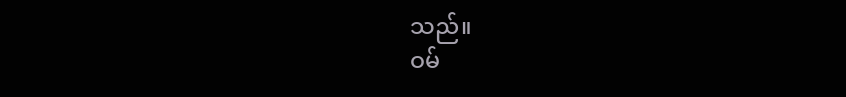သည်။
ဝမ်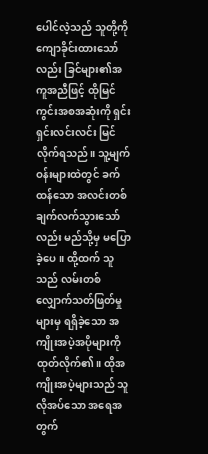ပေါင်လဲ့သည် သူတို့ကို ကျောခိုင်းထားသော်လည်း ခြင်များ၏အကူအညီဖြင့် ထိုမြင်ကွင်းအစအဆုံးကို ရှင်းရှင်းလင်းလင်း မြင်လိုက်ရသည်။ သူ့မျက်ဝန်းများထဲတွင် ခက်ထန်သော အလင်းတစ်ချက်လက်သွားသော်လည်း မည်သို့မှ မပြောခဲ့ပေ။ ထို့ထက် သူသည် လမ်းတစ်လျှောက်သတ်ဖြတ်မှုများမှ ရရှိခဲ့သော အကျိုးအပဲ့အပိုများကို ထုတ်လိုက်၏။ ထိုအကျိုးအပဲ့များသည် သူလိုအပ်သော အရေအတွက်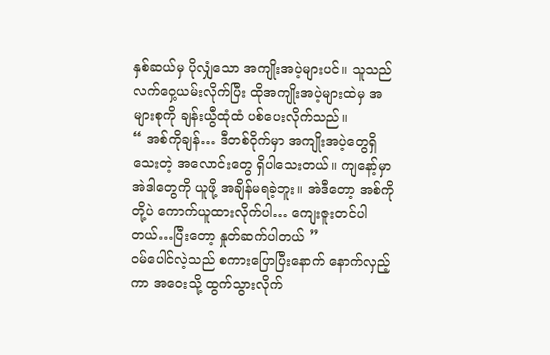နှစ်ဆယ်မှ ပိုလျှံသော အကျိုးအပဲ့များပင်။ သူသည် လက်ဝှေ့ယမ်းလိုက်ပြီး ထိုအကျိုးအပဲ့များထဲမှ အများစုကို ချန်းယွီထုံထံ ပစ်ပေးလိုက်သည်။
“ အစ်ကိုချန်… ဒီတစ်ဝိုက်မှာ အကျိုးအပဲ့တွေရှိသေးတဲ့ အလောင်းတွေ ရှိပါသေးတယ်။ ကျနော့်မှာ အဲဒါတွေကို ယူဖို့ အချိန်မရခဲ့ဘူး။ အဲဒီတော့ အစ်ကိုတို့ပဲ ကောက်ယူထားလိုက်ပါ… ကျေးဇူးတင်ပါတယ်…ပြီးတော့ နှုတ်ဆက်ပါတယ် ”
ဝမ်ပေါင်လဲ့သည် စကားပြောပြီးနောက် နောက်လှည့်ကာ အဝေးသို့ ထွက်သွားလိုက်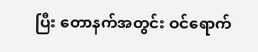ပြီး တောနက်အတွင်း ဝင်ရောက်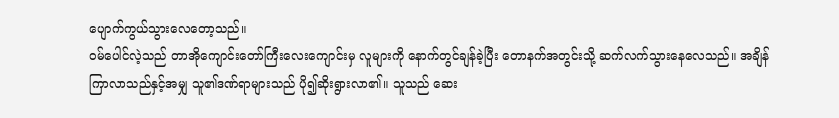ပျောက်ကွယ်သွားလေတော့သည်။
ဝမ်ပေါင်လဲ့သည် တာအိုကျောင်းတော်ကြီးလေးကျောင်းမှ လူများကို နောက်တွင်ချန်ခဲ့ပြီး တောနက်အတွင်းသို့ ဆက်လက်သွားနေလေသည်။ အချိန်ကြာလာသည်နှင့်အမျှ သူ၏ဒဏ်ရာများသည် ပို၍ဆိုးရွားလာ၏။ သူသည် ဆေး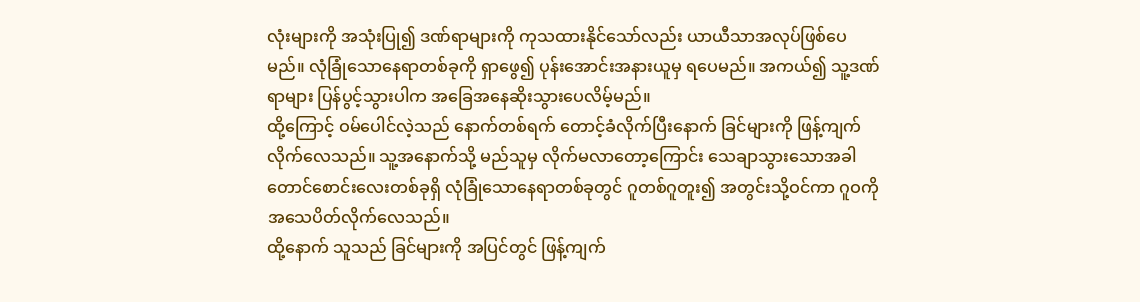လုံးများကို အသုံးပြု၍ ဒဏ်ရာများကို ကုသထားနိုင်သော်လည်း ယာယီသာအလုပ်ဖြစ်ပေမည်။ လုံခြုံသောနေရာတစ်ခုကို ရှာဖွေ၍ ပုန်းအောင်းအနားယူမှ ရပေမည်။ အကယ်၍ သူ့ဒဏ်ရာများ ပြန်ပွင့်သွားပါက အခြေအနေဆိုးသွားပေလိမ့်မည်။
ထို့ကြောင့် ဝမ်ပေါင်လဲ့သည် နောက်တစ်ရက် တောင့်ခံလိုက်ပြီးနောက် ခြင်များကို ဖြန့်ကျက်လိုက်လေသည်။ သူ့အနောက်သို့ မည်သူမှ လိုက်မလာတော့ကြောင်း သေချာသွားသောအခါ တောင်စောင်းလေးတစ်ခုရှိ လုံခြုံသောနေရာတစ်ခုတွင် ဂူတစ်ဂူတူး၍ အတွင်းသို့ဝင်ကာ ဂူဝကို အသေပိတ်လိုက်လေသည်။
ထို့နောက် သူသည် ခြင်များကို အပြင်တွင် ဖြန့်ကျက်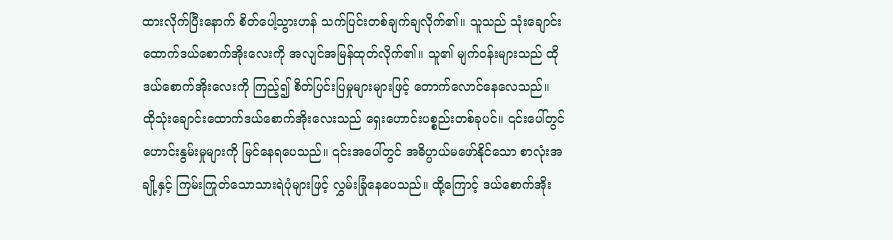ထားလိုက်ပြီးနောက် စိတ်ပေါ့သွားဟန် သက်ပြင်းတစ်ချက်ချလိုက်၏။ သူသည် သုံးချောင်းထောက်ဒယ်စောက်အိုးလေးကို အလျင်အမြန်ထုတ်လိုက်၏။ သူ၏ မျက်ဝန်းများသည် ထိုဒယ်စောက်အိုးလေးကို ကြည့်၍ စိတ်ပြင်းပြမှုများများဖြင့် တောက်လောင်နေလေသည်။
ထိုသုံးချောင်းထောက်ဒယ်စောက်အိုးလေးသည် ရှေးဟောင်းပစ္စည်းတစ်ခုပင်။ ၎င်းပေါ်တွင် ဟောင်းနွမ်းမှုများကို မြင်နေရပေသည်။ ၎င်းအပေါ်တွင် အဓိပ္ပာယ်မဖော်နိုင်သော စာလုံးအချို့နှင့် ကြမ်းကြုတ်သောသားရဲပုံများဖြင့် လွှမ်းခြုံနေပေသည်။ ထို့ကြောင့် ဒယ်စောက်အိုး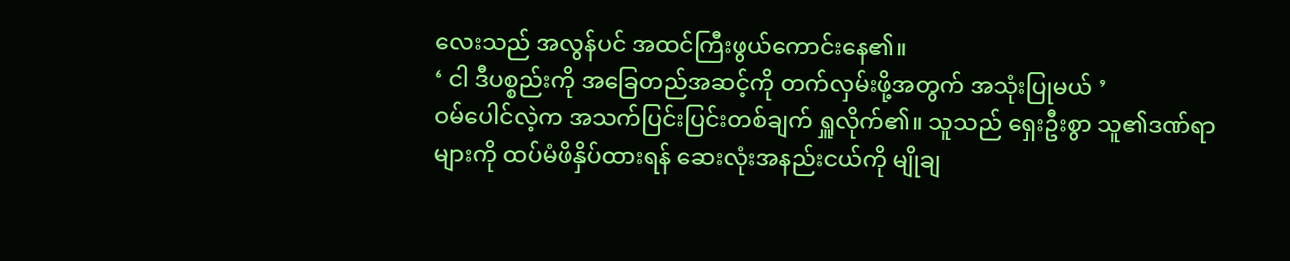လေးသည် အလွန်ပင် အထင်ကြီးဖွယ်ကောင်းနေ၏။
‘ ငါ ဒီပစ္စည်းကို အခြေတည်အဆင့်ကို တက်လှမ်းဖို့အတွက် အသုံးပြုမယ် ’
ဝမ်ပေါင်လဲ့က အသက်ပြင်းပြင်းတစ်ချက် ရှူလိုက်၏။ သူသည် ရှေးဦးစွာ သူ၏ဒဏ်ရာများကို ထပ်မံဖိနှိပ်ထားရန် ဆေးလုံးအနည်းငယ်ကို မျိုချ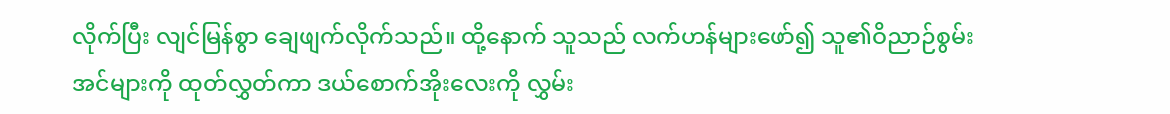လိုက်ပြီး လျင်မြန်စွာ ချေဖျက်လိုက်သည်။ ထို့နောက် သူသည် လက်ဟန်များဖော်၍ သူ၏ဝိညာဉ်စွမ်းအင်များကို ထုတ်လွှတ်ကာ ဒယ်စောက်အိုးလေးကို လွှမ်း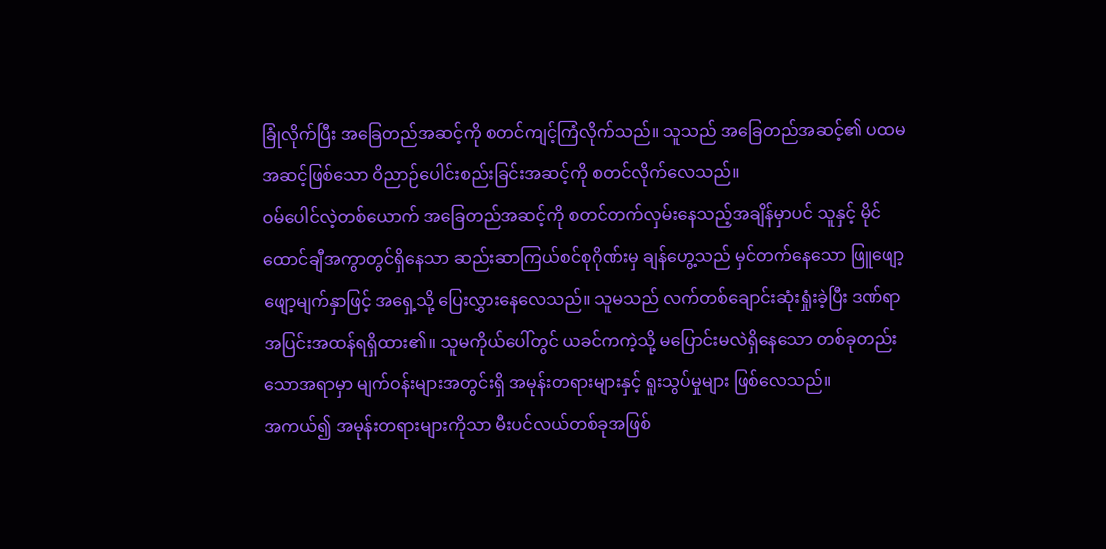ခြုံလိုက်ပြီး အခြေတည်အဆင့်ကို စတင်ကျင့်ကြံလိုက်သည်။ သူသည် အခြေတည်အဆင့်၏ ပထမအဆင့်ဖြစ်သော ဝိညာဉ်ပေါင်းစည်းခြင်းအဆင့်ကို စတင်လိုက်လေသည်။
ဝမ်ပေါင်လဲ့တစ်ယောက် အခြေတည်အဆင့်ကို စတင်တက်လှမ်းနေသည့်အချိန်မှာပင် သူနှင့် မိုင်ထောင်ချီအကွာတွင်ရှိနေသာ ဆည်းဆာကြယ်စင်စုဂိုဏ်းမှ ချန်ဟွေ့သည် မှင်တက်နေသော ဖြူဖျော့ဖျော့မျက်နှာဖြင့် အရှေ့သို့ ပြေးလွှားနေလေသည်။ သူမသည် လက်တစ်ချောင်းဆုံးရှုံးခဲ့ပြီး ဒဏ်ရာအပြင်းအထန်ရရှိထား၏။ သူမကိုယ်ပေါ်တွင် ယခင်ကကဲ့သို့ မပြောင်းမလဲရှိနေသော တစ်ခုတည်းသောအရာမှာ မျက်ဝန်းများအတွင်းရှိ အမုန်းတရားများနှင့် ရူးသွပ်မှုများ ဖြစ်လေသည်။
အကယ်၍ အမုန်းတရားများကိုသာ မီးပင်လယ်တစ်ခုအဖြစ်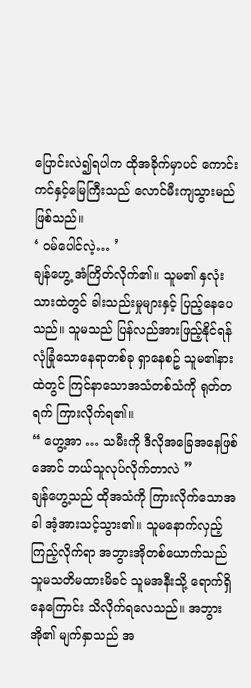ပြောင်းလဲ၍ရပါက ထိုအခိုက်မှာပင် ကောင်းကင်နှင့်မြေကြီးသည် လောင်မီးကျသွားမည်ဖြစ်သည်။
‘ ဝမ်ပေါင်လဲ့… ’
ချန်ဟွေ့ အံကြိတ်လိုက်၏။ သူမ၏ နှလုံးသားထဲတွင် ခါးသည်းမှုများနှင့် ပြည့်နေပေသည်။ သူမသည် ပြန်လည်အားဖြည့်နိုင်ရန် လုံခြုံသောနေရာတစ်ခု ရှာနေစဥ် သူမ၏နားထဲတွင် ကြင်နာသောအသံတစ်သံကို ရုတ်တရက် ကြားလိုက်ရ၏။
“ ဟွေ့အာ … သမီးကို ဒီလိုအခြေအနေဖြစ်အောင် ဘယ်သူလုပ်လိုက်တာလဲ ”
ချန်ဟွေ့သည် ထိုအသံကို ကြားလိုက်သောအခါ အံ့အားသင့်သွား၏။ သူမနောက်လှည့်ကြည့်လိုက်ရာ အဘွားအိုတစ်ယောက်သည် သူမသတိမထားမိခင် သူမအနီးသို့ ရောက်ရှိနေကြောင်း သိလိုက်ရလေသည်။ အဘွားအို၏ မျက်နှာသည် အ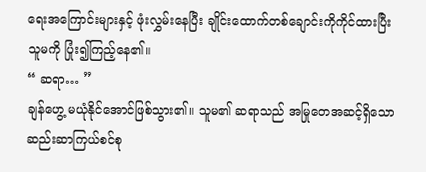ရေးအကြောင်းများနှင့် ဖုံးလွှမ်းနေပြီး ချိုင်းထောက်တစ်ချောင်းကိုကိုင်ထားပြီး သူမကို ပြုံး၍ကြည့်နေ၏။
“ ဆရာ… ”
ချန်ဟွေ့ မယုံနိုင်အောင်ဖြစ်သွား၏။ သူမ၏ ဆရာသည် အမြုတေအဆင့်ရှိသော ဆည်းဆာကြယ်စင်စု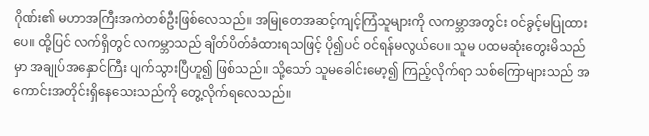ဂိုဏ်း၏ မဟာအကြီးအကဲတစ်ဦးဖြစ်လေသည်။ အမြုတေအဆင့်ကျင့်ကြံသူများကို လကမ္ဘာအတွင်း ဝင်ခွင့်မပြုထားပေ။ ထို့ပြင် လက်ရှိတွင် လကမ္ဘာသည် ချိတ်ပိတ်ခံထားရသဖြင့် ပို၍ပင် ဝင်ရန်မလွယ်ပေ။ သူမ ပထမဆုံးတွေးမိသည်မှာ အချုပ်အနှောင်ကြီး ပျက်သွားပြီဟူ၍ ဖြစ်သည်။ သို့သော် သူမခေါင်းမော့၍ ကြည့်လိုက်ရာ သစ်ကြောများသည် အကောင်းအတိုင်းရှိနေသေးသည်ကို တွေ့လိုက်ရလေသည်။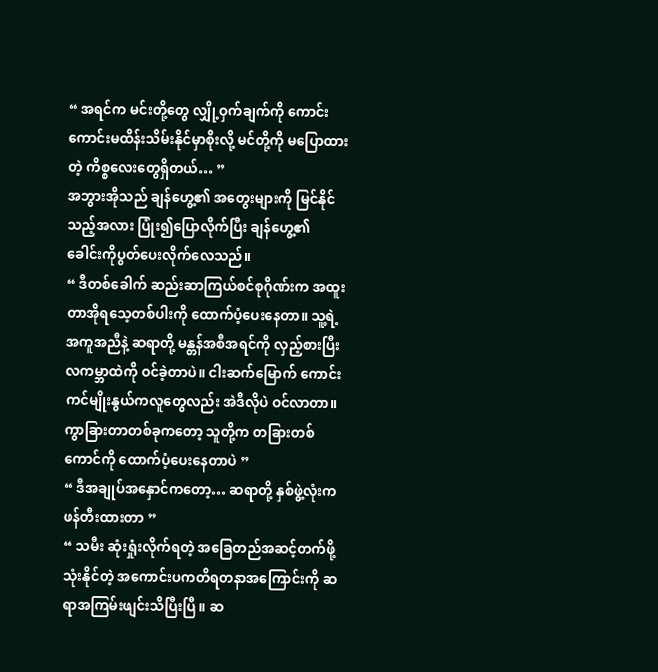“ အရင်က မင်းတို့တွေ လျှို့ဝှက်ချက်ကို ကောင်းကောင်းမထိန်းသိမ်းနိုင်မှာစိုးလို့ မင်တို့ကို မပြောထားတဲ့ ကိစ္စလေးတွေရှိတယ်… ”
အဘွားအိုသည် ချန်ဟွေ့၏ အတွေးများကို မြင်နိုင်သည့်အလား ပြုံး၍ပြောလိုက်ပြီး ချန်ဟွေ့၏ ခေါင်းကိုပွတ်ပေးလိုက်လေသည်။
“ ဒီတစ်ခေါက် ဆည်းဆာကြယ်စင်စုဂိုဏ်းက အထူးတာအိုရသေ့တစ်ပါးကို ထောက်ပံ့ပေးနေတာ။ သူ့ရဲ့အကူအညီနဲ့ ဆရာတို့ မန္တန်အစီအရင်ကို လှည့်စားပြီး လကမ္ဘာထဲကို ဝင်ခဲ့တာပဲ။ ငါးဆက်မြောက် ကောင်းကင်မျိုးနွယ်ကလူတွေလည်း အဲဒီလိုပဲ ဝင်လာတာ။ ကွာခြားတာတစ်ခုကတော့ သူတို့က တခြားတစ်ကောင်ကို ထောက်ပံ့ပေးနေတာပဲ ”
“ ဒီအချုပ်အနှောင်ကတော့… ဆရာတို့ နှစ်ဖွဲ့လုံးက ဖန်တီးထားတာ ”
“ သမီး ဆုံးရှုံးလိုက်ရတဲ့ အခြေတည်အဆင့်တက်ဖို့ သုံးနိုင်တဲ့ အကောင်းပကတိရတနာအကြောင်းကို ဆရာအကြမ်းဖျင်းသိပြီးပြီ။ ဆ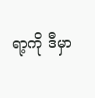ရာ့ကို ဒီမှာ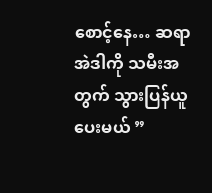စောင့်နေ… ဆရာ အဲဒါကို သမီးအတွက် သွားပြန်ယူပေးမယ် ”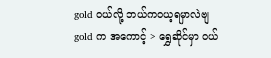gold ဝယ်လို့ ဘယ်ကဝယ့ရမှာလဲဗျ
gold က အကောင့် > ရွှေဆိုင်မှာ ဝယ်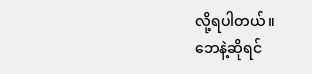လို့ရပါတယ်။
ဘေနဲ့ဆိုရင်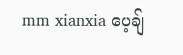mm xianxia ပေ့ချ်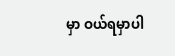မှာ ဝယ်ရမှာပါ